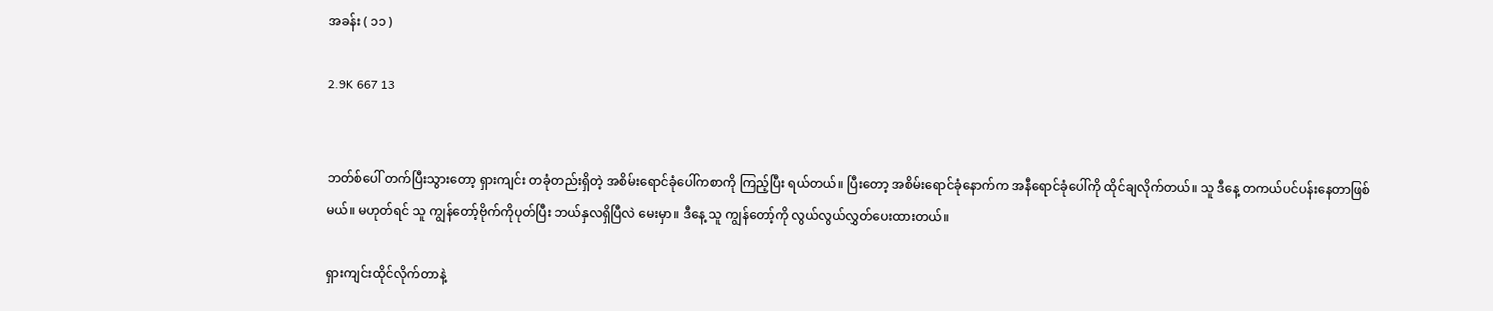အခန်း ( ၁၁ )

2.9K 667 13


ဘတ်စ်ပေါ် တက်ပြီးသွားတော့ ရှားကျင်း တခုံတည်းရှိတဲ့ အစိမ်းရောင်ခုံပေါ်ကစာကို ကြည့်ပြီး ရယ်တယ်။ ပြီးတော့ အစိမ်းရောင်ခုံနောက်က အနီရောင်ခုံပေါ်ကို ထိုင်ချလိုက်တယ်။ သူ ဒီနေ့ တကယ်ပင်ပန်းနေတာဖြစ်မယ်။ မဟုတ်ရင် သူ ကျွန်တော့်ဗိုက်ကိုပုတ်ပြီး ဘယ်နှလရှိပြီလဲ မေးမှာ။ ဒီနေ့ သူ ကျွန်တော့်ကို လွယ်လွယ်လွှတ်ပေးထားတယ်။

ရှားကျင်းထိုင်လိုက်တာနဲ့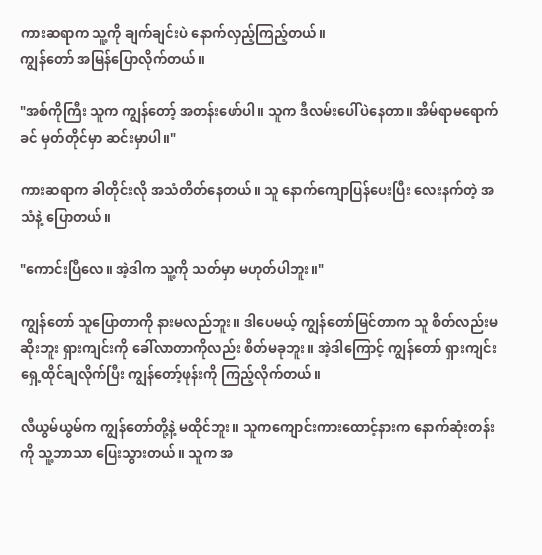ကားဆရာက သူ့ကို ချက်ချင်းပဲ နောက်လှည့်ကြည့်တယ်။
ကျွန်တော် အမြန်ပြောလိုက်တယ်။

"အစ်ကိုကြီး သူက ကျွန်တော့် အတန်းဖော်ပါ။ သူက ဒီလမ်းပေါ်ပဲနေတာ။ အိမ်ရာမရောက်ခင် မှတ်တိုင်မှာ ဆင်းမှာပါ။"

ကားဆရာက ခါတိုင်းလို အသံတိတ်နေတယ်။ သူ နောက်‌ကျောပြန်ပေးပြီး လေးနက်တဲ့ အသံနဲ့ ပြောတယ်။

"ကောင်းပြီလေ။ အဲ့ဒါက သူ့ကို သတ်မှာ မဟုတ်ပါဘူး။"

ကျွန်တော် သူပြောတာကို နားမလည်ဘူး။ ဒါပေမယ့် ကျွန်တော်မြင်တာက သူ စိတ်လည်းမဆိုးဘူး ရှားကျင်းကို ခေါ်လာတာကိုလည်း စိတ်မခုဘူး။ အဲ့ဒါကြောင့် ကျွန်တော် ရှားကျင်းရှေ့ထိုင်ချလိုက်ပြီး ကျွန်တော့်ဖုန်းကို ကြည့်လိုက်တယ်။

လီယွမ်ယွမ်က ကျွန်တော်တို့နဲ့ မထိုင်ဘူး။ သူကကျောင်းကားထောင့်နားက နောက်ဆုံးတန်းကို သူ့ဘာသာ ပြေးသွားတယ်။ သူက အ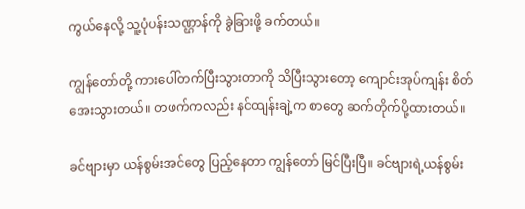ကွယ်နေလို့ သူ့ပုံပန်းသဏ္ဌာန်ကို ခွဲခြားဖို့ ခက်တယ်။

ကျွန်တော်တို့ ကားပေါ်တက်ပြီးသွားတာကို သိပြီးသွားတော့ ကျောင်းအုပ်ကျန်း စိတ်အေးသွားတယ်။ တဖက်ကလည်း နင်ထျန်းချဲ့က စာတွေ ဆက်တိုက်ပို့ထားတယ်။

ခင်ဗျားမှာ ယန်စွမ်းအင်တွေ ပြည့်နေတာ ကျွန်တော် မြင်ပြီးပြီ။ ခင်ဗျားရဲ့ယန်စွမ်း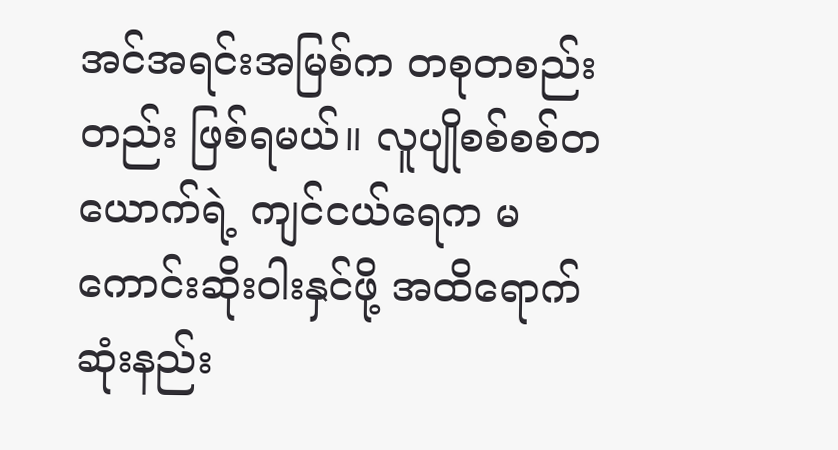အင်အရင်းအမြစ်က တစုတစည်းတည်း ဖြစ်ရမယ်။ လူပျိုစစ်စစ်တယောက်ရဲ့ ကျင်ငယ်ရေက မကောင်းဆိုးဝါးနှင်ဖို့ အထိရောက်ဆုံးနည်း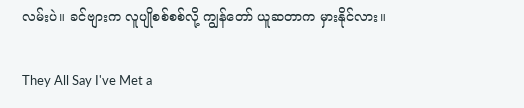လမ်းပဲ။ ခင်ဗျားက လူပျိုစစ်စစ်လို့ ကျွန်တော် ယူဆတာက မှားနိုင်လား။

They All Say I've Met a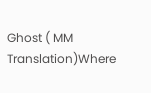Ghost ( MM Translation)Where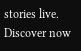stories live. Discover now